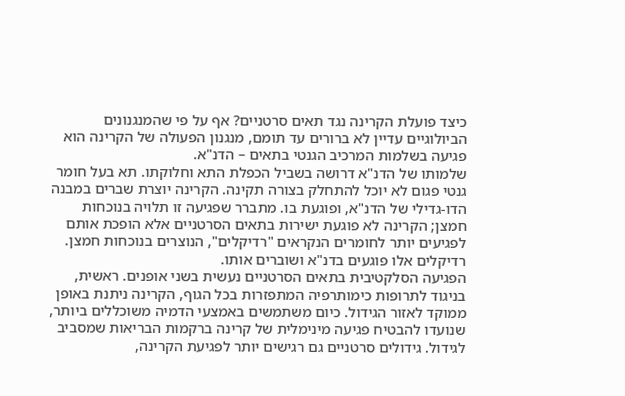כיצד פועלת הקרינה נגד תאים סרטניים? אף על פי שהמנגנונים הביולוגיים עדיין לא ברורים עד תומם, מנגנון הפעולה של הקרינה הוא פגיעה בשלמות המרכיב הגנטי בתאים – הדנ"א.
שלמותו של הדנ"א דרושה בשביל הכפלת התא וחלוקתו. תא בעל חומר גנטי פגום לא יוכל להתחלק בצורה תקינה. הקרינה יוצרת שברים במבנה הדו-גדילי של הדנ"א, ופוגעת בו. מתברר שפגיעה זו תלויה בנוכחות חמצן; הקרינה לא פוגעת ישירות בתאים הסרטניים אלא הופכת אותם לפגיעים יותר לחומרים הנקראים "רדיקלים", הנוצרים בנוכחות חמצן. רדיקלים אלו פוגעים בדנ"א ושוברים אותו.
הפגיעה הסלקטיבית בתאים הסרטניים נעשית בשני אופנים. ראשית, בניגוד לתרופות כימותרפיה המתפזרות בכל הגוף, הקרינה ניתנת באופן ממוקד לאזור הגידול. כיום משתמשים באמצעי הדמיה משוכללים ביותר, שנועדו להבטיח פגיעה מינימלית של קרינה ברקמות הבריאות שמסביב לגידול. גידולים סרטניים גם רגישים יותר לפגיעת הקרינה,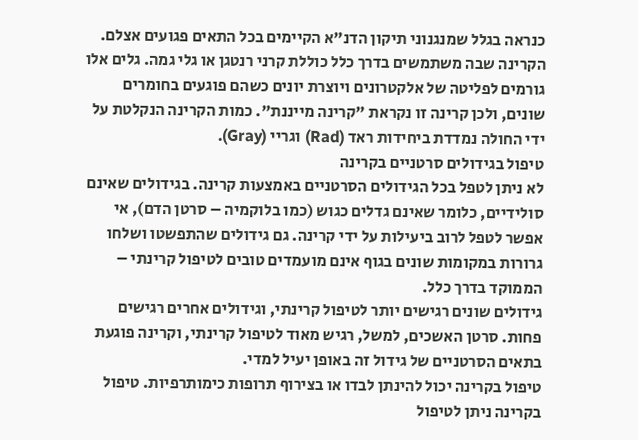כנראה בגלל שמנגנוני תיקון הדנ"א הקיימים בכל התאים פגועים אצלם.
הקרינה שבה משתמשים בדרך כלל כוללת קרני רנטגן או גלי גמה. גלים אלו גורמים לפליטה של אלקטרונים ויוצרת יונים כשהם פוגעים בחומרים שונים, ולכן קרינה זו נקראת "קרינה מייננת". כמות הקרינה הנקלטת על ידי החולה נמדדת ביחידות ראד (Rad) וגריי (Gray).
טיפול בגידולים סרטניים בקרינה
לא ניתן לטפל בכל הגידולים הסרטניים באמצעות קרינה. בגידולים שאינם סולידיים, כלומר שאינם גדלים כגוש (כמו בלוקמיה – סרטן הדם), אי אפשר לטפל לרוב ביעילות על ידי קרינה. גם גידולים שהתפשטו ושלחו גרורות במקומות שונים בגוף אינם מועמדים טובים לטיפול קרינתי – הממוקד בדרך כלל.
גידולים שונים רגישים יותר לטיפול קרינתי, וגידולים אחרים רגישים פחות. סרטן האשכים, למשל, רגיש מאוד לטיפול קרינתי, וקרינה פוגעת בתאים הסרטניים של גידול זה באופן יעיל למדי.
טיפול בקרינה יכול להינתן לבדו או בצירוף תרופות כימותרפיות. טיפול בקרינה ניתן לטיפול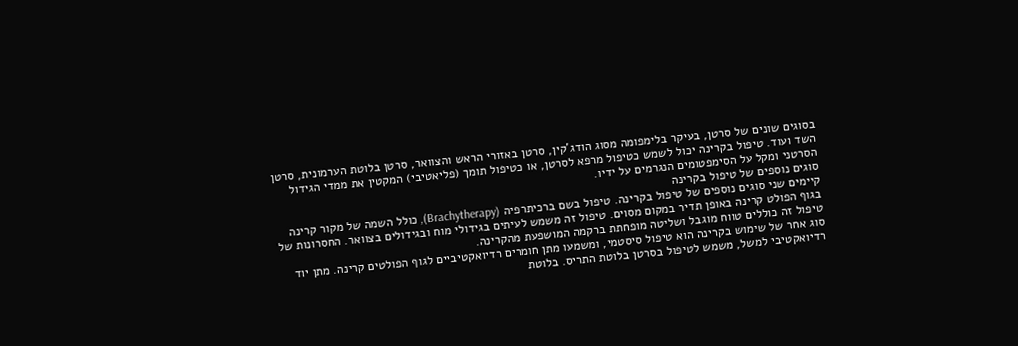בסוגים שונים של סרטן, בעיקר בלימפומה מסוג הודג'קין, סרטן באזורי הראש והצוואר, סרטן בלוטת הערמונית, סרטן השד ועוד. טיפול בקרינה יכול לשמש כטיפול מרפא לסרטן, או כטיפול תומך (פליאטיבי) המקטין את ממדי הגידול הסרטני ומקל על הסימפטומים הנגרמים על ידיו.
סוגים נוספים של טיפול בקרינה
קיימים שני סוגים נוספים של טיפול בקרינה. טיפול בשם ברכיתרפיה (Brachytherapy), כולל השמה של מקור קרינה בגוף הפולט קרינה באופן תדיר במקום מסוים. טיפול זה משמש לעיתים בגידולי מוח ובגידולים בצוואר. החסרונות של טיפול זה כוללים טווח מוגבל ושליטה מופחתת ברקמה המושפעת מהקרינה.
סוג אחר של שימוש בקרינה הוא טיפול סיסטמי, ומשמעו מתן חומרים רדיואקטיביים לגוף הפולטים קרינה. מתן יוד רדיואקטיבי למשל, משמש לטיפול בסרטן בלוטת התריס. בלוטת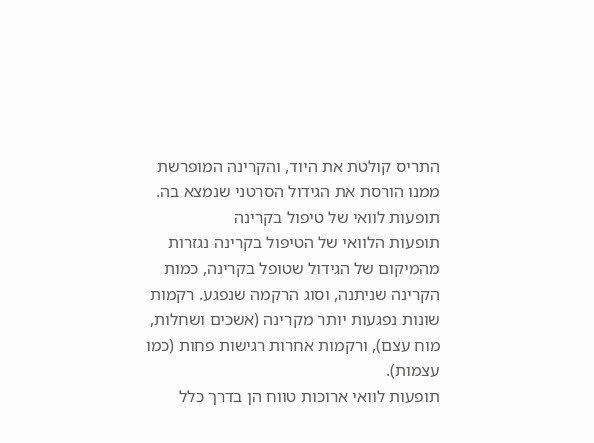התריס קולטת את היוד, והקרינה המופרשת ממנו הורסת את הגידול הסרטני שנמצא בה.
תופעות לוואי של טיפול בקרינה
תופעות הלוואי של הטיפול בקרינה נגזרות מהמיקום של הגידול שטופל בקרינה, כמות הקרינה שניתנה, וסוג הרקמה שנפגע. רקמות שונות נפגעות יותר מקרינה (אשכים ושחלות, מוח עצם), ורקמות אחרות רגישות פחות (כמו עצמות).
תופעות לוואי ארוכות טווח הן בדרך כלל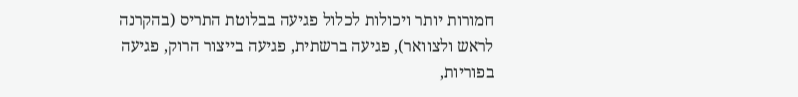חמורות יותר ויכולות לכלול פגיעה בבלוטת התריס (בהקרנה לראש ולצוואר), פגיעה ברשתית, פגיעה בייצור הרוק, פגיעה בפוריות,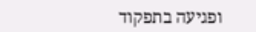ופגיעה בתפקוד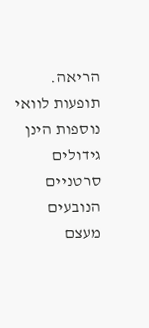הריאה. תופעות לוואי נוספות הינן גידולים סרטניים הנובעים מעצם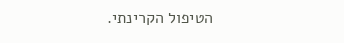הטיפול הקרינתי.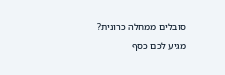סובלים ממחלה כרונית? מגיע לכם כסף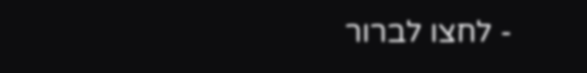- לחצו לברור